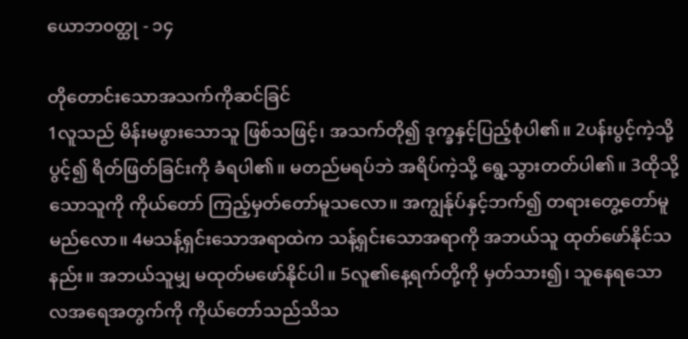ယောဘ၀တ္ထု - ၁၄

တိုတောင်းသောအသက်ကိုဆင်ခြင်
1လူသည် မိန်းမဖွားသောသူ ဖြစ်သဖြင့်၊ အသက်တို၍ ဒုက္ခနှင့်ပြည့်စုံပါ၏။ 2ပန်းပွင့်ကဲ့သို့ပွင့်၍ ရိတ်ဖြတ်ခြင်းကို ခံရပါ၏။ မတည်မရပ်ဘဲ အရိပ်ကဲ့သို့ ရွေ့သွားတတ်ပါ၏။ 3ထိုသို့သောသူကို ကိုယ်တော် ကြည့်မှတ်တော်မူသလော။ အကျွန်ုပ်နှင့်ဘက်၍ တရားတွေ့တော်မူမည်လော။ 4မသန့်ရှင်းသောအရာထဲက သန့်ရှင်းသောအရာကို အဘယ်သူ ထုတ်ဖော်နိုင်သနည်း။ အဘယ်သူမျှ မထုတ်မဖော်နိုင်ပါ။ 5လူ၏နေ့ရက်တို့ကို မှတ်သား၍၊ သူနေရသော လအရေအတွက်ကို ကိုယ်တော်သည်သိသ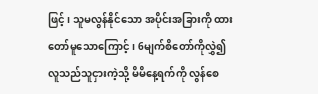ဖြင့်၊ သူမလွန်နိုင်သော အပိုင်းအခြားကို ထားတော်မူသောကြောင့်၊ 6မျက်စိတော်ကိုလွှဲ၍ လူသည်သူငှားကဲ့သို့ မိမိနေ့ရက်ကို လွန်စေ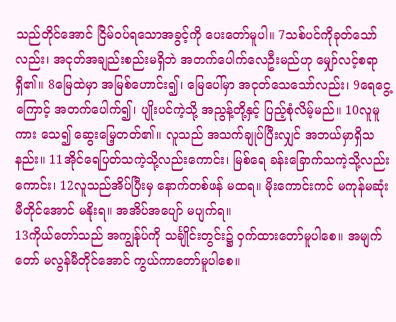သည်တိုင်အောင် ငြိမ်ဝပ်ရသောအခွင့်ကို ပေးတော်မူပါ။ 7သစ်ပင်ကိုခုတ်သော်လည်း၊ အငုတ်အချည်းစည်းမရှိဘဲ အတက်ပေါက်လေဦးမည်ဟု မျှော်လင့်စရာရှိ၏။ 8မြေထဲမှာ အမြစ်ဟောင်း၍၊ မြေပေါ်မှာ အငုတ်သေသော်လည်း၊ 9ရေငွေ့ကြောင့် အတက်ပေါက်၍၊ ပျိုးပင်ကဲ့သို့ အညွန့်တို့နှင့် ပြည့်စုံလိမ့်မည်။ 10လူမူကား သေ၍ ဆွေးမြေ့တတ်၏။ လူသည် အသက်ချုပ်ပြီးလျှင် အဘယ်မှာရှိသနည်း။ 11အိုင်ရေပြတ်သကဲ့သို့လည်းကောင်း၊ မြစ်ရေ ခန်းခြောက်သကဲ့သို့လည်းကောင်း၊ 12လူသည်အိပ်ပြီးမှ နောက်တစ်ဖန် မထရ။ မိုးကောင်းကင် မကုန်မဆုံးမီတိုင်အောင် မနိုးရ။ အအိပ်အပျော် မပျက်ရ။
13ကိုယ်တော်သည် အကျွန်ုပ်ကို သင်္ချိုင်းတွင်း၌ ဝှက်ထားတော်မူပါစေ။ အမျက်တော် မလွန်မီတိုင်အောင် ကွယ်ကာတော်မူပါစေ။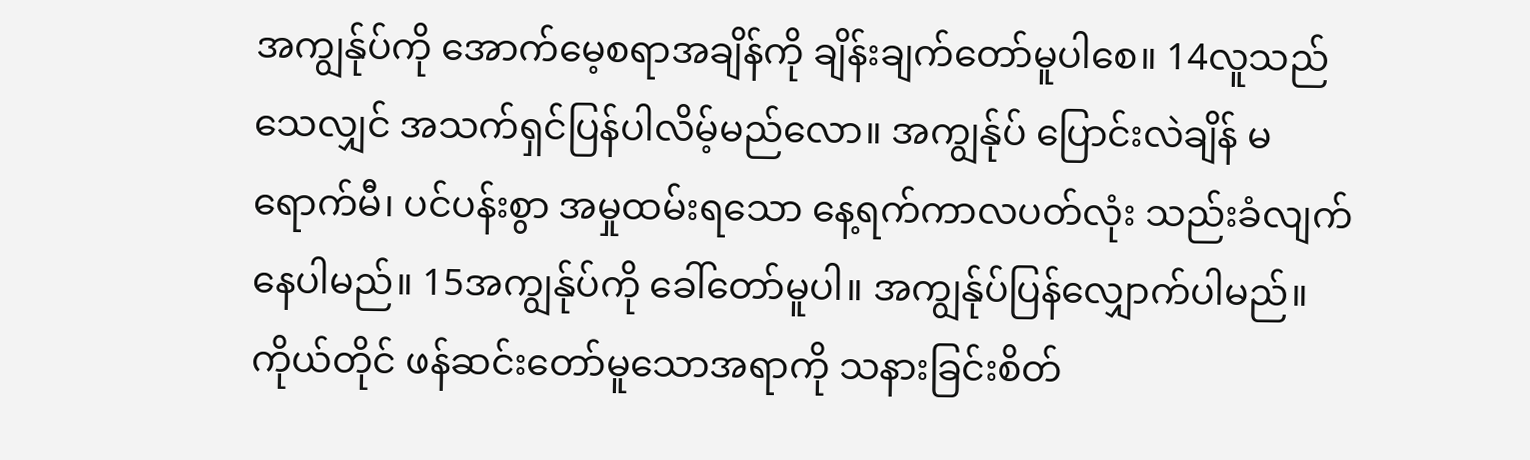အကျွန်ုပ်ကို အောက်မေ့စရာအချိန်ကို ချိန်းချက်တော်မူပါစေ။ 14လူသည် သေလျှင် အသက်ရှင်ပြန်ပါလိမ့်မည်လော။ အကျွန်ုပ် ပြောင်းလဲချိန် မရောက်မီ၊ ပင်ပန်းစွာ အမှုထမ်းရသော နေ့ရက်ကာလပတ်လုံး သည်းခံလျက် နေပါမည်။ 15အကျွန်ုပ်ကို ခေါ်တော်မူပါ။ အကျွန်ုပ်ပြန်လျှောက်ပါမည်။ ကိုယ်တိုင် ဖန်ဆင်းတော်မူသောအရာကို သနားခြင်းစိတ်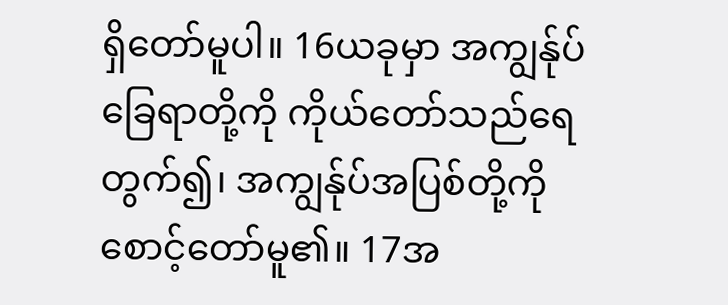ရှိတော်မူပါ။ 16ယခုမှာ အကျွန်ုပ်ခြေရာတို့ကို ကိုယ်တော်သည်ရေတွက်၍၊ အကျွန်ုပ်အပြစ်တို့ကို စောင့်တော်မူ၏။ 17အ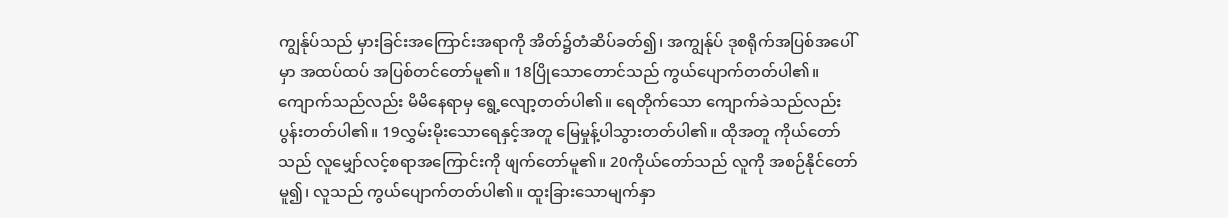ကျွန်ုပ်သည် မှားခြင်းအကြောင်းအရာကို အိတ်၌တံဆိပ်ခတ်၍၊ အကျွန်ုပ် ဒုစရိုက်အပြစ်အပေါ်မှာ အထပ်ထပ် အပြစ်တင်တော်မူ၏။ 18ပြိုသောတောင်သည် ကွယ်ပျောက်တတ်ပါ၏။ ကျောက်သည်လည်း မိမိနေရာမှ ရွေ့လျော့တတ်ပါ၏။ ရေတိုက်သော ကျောက်ခဲသည်လည်း ပွန်းတတ်ပါ၏။ 19လွှမ်းမိုးသောရေနှင့်အတူ မြေမှုန့်ပါသွားတတ်ပါ၏။ ထိုအတူ ကိုယ်တော်သည် လူမျှော်လင့်စရာအကြောင်းကို ဖျက်တော်မူ၏။ 20ကိုယ်တော်သည် လူကို အစဉ်နိုင်တော်မူ၍၊ လူသည် ကွယ်ပျောက်တတ်ပါ၏။ ထူးခြားသောမျက်နှာ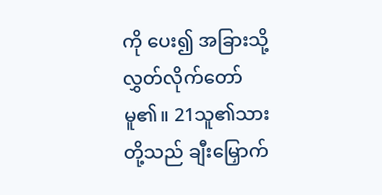ကို ပေး၍ အခြားသို့ လွှတ်လိုက်တော်မူ၏။ 21သူ၏သားတို့သည် ချီးမြှောက်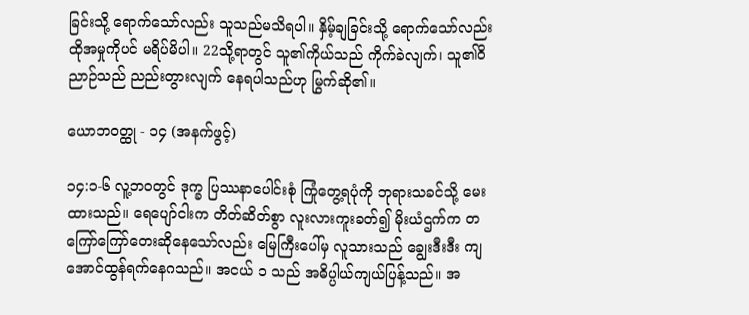ခြင်းသို့ ရောက်သော်လည်း သူသည်မသိရပါ။ နှိမ့်ချခြင်းသို့ ရောက်သော်လည်း ထိုအမှုကိုပင် မရိပ်မိပါ။ 22သို့ရာတွင် သူ၏ကိုယ်သည် ကိုက်ခဲလျက်၊ သူ၏ဝိညာဉ်သည် ညည်းတွားလျက် နေရပါသည်ဟု မြွက်ဆို၏။

ယောဘ၀တ္ထု - ၁၄ (အနက်ဖွင့်)

၁၄:၁-၆ လူ့ဘဝတွင် ဒုက္ခ ပြဿနာပေါင်းစုံ ကြုံတွေ့ရပုံကို ဘုရားသခင်သို့ မေးထားသည်။ ရေပျော်ငါးက တိတ်ဆိတ်စွာ လူးလားကူးခတ်၍ မိုးယံဌက်က တကြော်ကြော်တေးဆိုနေသော်လည်း မြေကြီးပေါ်မှ လူသားသည် ချွေးဒီးဒီး ကျအောင်ထွန်ရက်နေဂသည်။ အငယ် ၁ သည် အဓိပ္ပါယ်ကျယ်ပြန့်သည်။ အ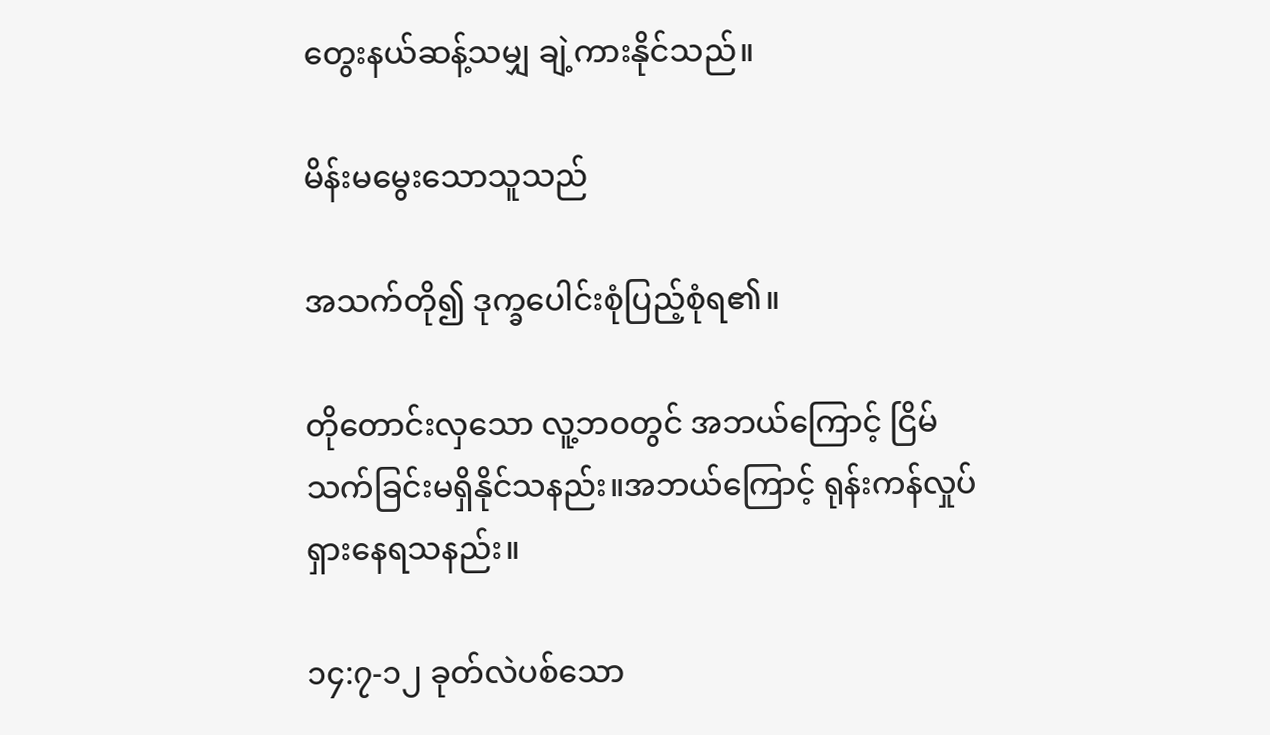တွေးနယ်ဆန့်သမျှ ချဲ့ကားနိုင်သည်။

မိန်းမမွေးသောသူသည်

အသက်တို၍ ဒုက္ခပေါင်းစုံပြည့်စုံရ၏။

တိုတောင်းလှသော လူ့ဘဝတွင် အဘယ်ကြောင့် ငြိမ်သက်ခြင်းမရှိနိုင်သနည်း။အဘယ်ကြောင့် ရုန်းကန်လှုပ်ရှားနေရသနည်း။

၁၄:၇-၁၂ ခုတ်လဲပစ်သော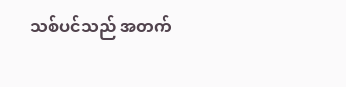သစ်ပင်သည် အတက်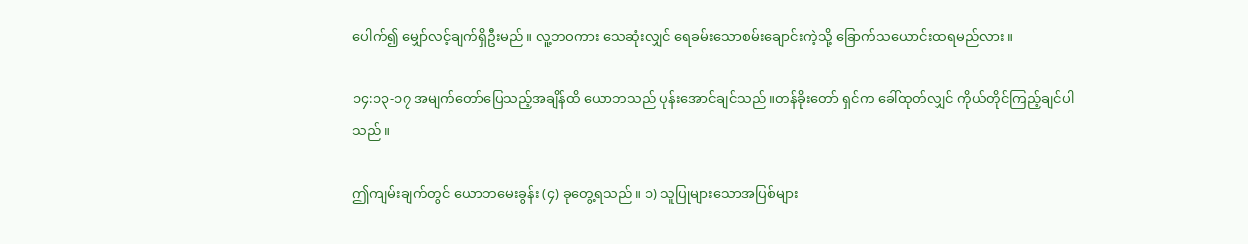ပေါက်၍ မျှော်လင့်ချက်ရှိဦးမည်။ လူ့ဘဝကား သေဆုံးလျှင် ရေခမ်းသောစမ်းချောင်းကဲ့သို့ ခြောက်သယောင်းထရမည်လား။

၁၄:၁၃-၁၇ အမျက်တော်ပြေသည့်အချိန်ထိ ယောဘသည် ပုန်းအောင်ချင်သည်။တန်ခိုးတော် ရှင်က ခေါ်ထုတ်လျှင် ကိုယ်တိုင်ကြည့်ချင်ပါသည်။

ဤကျမ်းချက်တွင် ယောဘမေးခွန်း (၄) ခုတွေ့ရသည်။ ၁) သူပြုများသောအပြစ်များ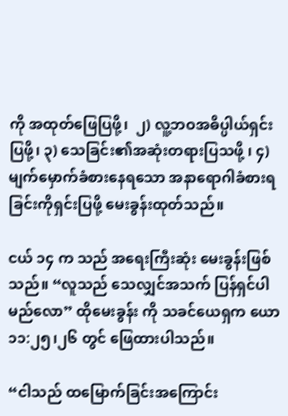ကို အထုတ်ဖြေပြဖို့၊  ၂) လူ့ဘဝအဓိပ္ပါယ်ရှင်းပြဖို့၊ ၃) သေခြင်း၏အဆုံးတရားပြသဖို့ ၊ ၄) မျက်မှောက်ခံစားနေရသော အနာရောဂါခံစားရခြင်းကိုရှင်းပြဖို့ မေးခွန်းထုတ်သည်။

ငယ် ၁၄ က သည် အရေးကြီးဆုံး မေးခွန်းဖြစ်သည်။ “လူသည် သေလျှင်အသက် ပြန်ရှင်ပါမည်လော” ထိုမေးခွန်း ကို သခင်ယေရှက ယော ၁၁:၂၅၊၂၆ တွင် ဖြေထားပါသည်။

“ငါသည် ထမြောက်ခြင်းအကြောင်း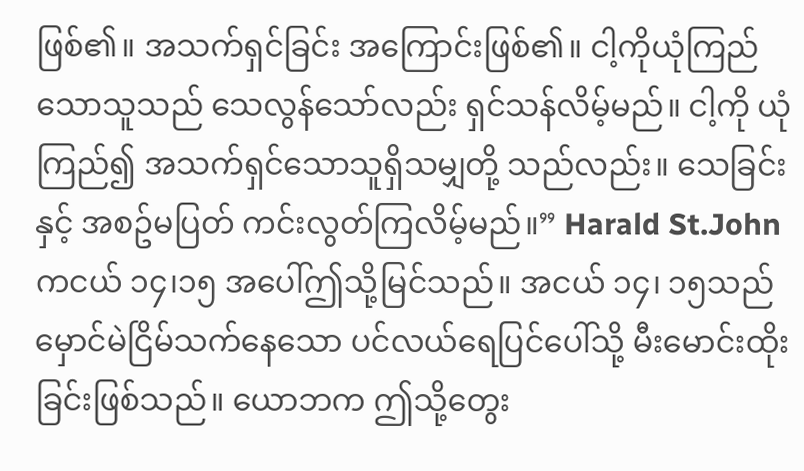ဖြစ်၏။ အသက်ရှင်ခြင်း အကြောင်းဖြစ်၏။ ငါ့ကိုယုံကြည်သောသူသည် သေလွန်သော်လည်း ရှင်သန်လိမ့်မည်။ ငါ့ကို ယုံကြည်၍ အသက်ရှင်သောသူရှိသမျှတို့ သည်လည်း။ သေခြင်းနှင့် အစဥ်မပြတ် ကင်းလွတ်ကြလိမ့်မည်။” Harald St.John ကငယ် ၁၄၊၁၅ အပေါ်ဤသို့မြင်သည်။ အငယ် ၁၄၊ ၁၅သည် မှောင်မဲငြိမ်သက်နေသော ပင်လယ်ရေပြင်ပေါ်သို့ မီးမောင်းထိုးခြင်းဖြစ်သည်။ ယောဘက ဤသို့တွေး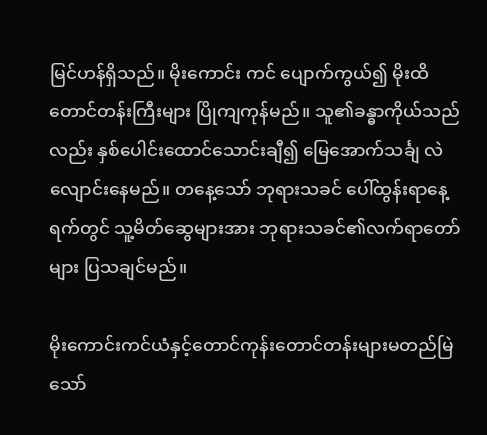မြင်ဟန်ရှိသည်။ မိုးကောင်း ကင် ပျောက်ကွယ်၍ မိုးထိတောင်တန်းကြီးများ ပြိုကျကုန်မည်။ သူ၏ခန္ဓာကိုယ်သည်လည်း နှစ်ပေါင်းထောင်သောင်းချီ၍ မြေအောက်သင်္ချ လဲလျောင်းနေမည်။ တနေ့သော် ဘုရားသခင် ပေါ်ထွန်းရာနေ့ရက်တွင် သူ့မိတ်ဆွေများအား ဘုရားသခင်၏လက်ရာတော်များ ပြသချင်မည်။

မိုးကောင်းကင်ယံနှင့်တောင်ကုန်းတောင်တန်းများမတည်မြဲသော်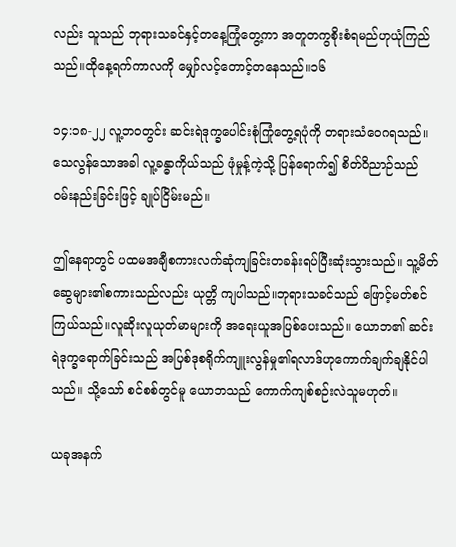လည်း သူသည် ဘုရားသခင်နှင့်တနေ့ကြုံတွေ့ကာ အတူတကွစိုးစံရမည်ဟုယုံကြည်သည်။ထိုနေ့ရက်ကာလကို မျှော်လင့်တောင့်တနေသည်။၁၆

၁၄:၁၈-၂၂ လူ့ဘဝတွင်း ဆင်းရဲဒုက္ခပေါင်းစုံကြုံတွေ့ရပုံကို တရားသံဝေဂရသည်။ သေလွန်သောအခါ လူ့ခန္ဓာကိုယ်သည် ဖုံမှုန့်ကဲ့သို့ ပြန်ရောက်၍ စိတ်ဝိညာဉ်သည် ဝမ်းနည်းခြင်းဖြင့် ချုပ်ငြိမ်းမည်။

ဤနေရာတွင် ပထမအချီစကားလက်ဆုံကျခြင်းတခန်းရပ်ပြီးဆုံးသွားသည်။ သူ့မိတ်ဆွေများ၏စကားသည်လည်း ယုတ္တိ ကျပါသည်။ဘုရားသခင်သည် ဖြောင့်မတ်စင်ကြယ်သည်။လူဆိုးလူယုတ်မာများကို အရေးယူအပြစ်ပေးသည်။ ယောဘ၏ ဆင်းရဲဒုက္ခရောက်ခြင်းသည် အပြစ်ဒုစရိုက်ကျူးလွန်မှု၏ရလာဒ်ဟုကောက်ချက်ချနိုင်ပါသည်။ သို့သော် စင်စစ်တွင်မူ ယောဘသည် ကောက်ကျစ်စဉ်းလဲသူမဟုတ်။

ယခုအနက်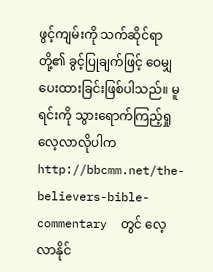ဖွင့်ကျမ်းကို သက်ဆိုင်ရာတို့၏ ခွင့်ပြုချက်ဖြင့် ဝေမျှပေးထားခြင်းဖြစ်ပါသည်။ မူရင်းကို သွားရောက်ကြည့်ရှုလေ့လာလိုပါက  http://bbcmm.net/the-believers-bible-commentary  တွင် လေ့လာနိုင်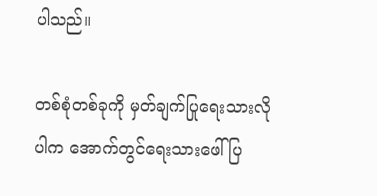ပါသည်။

တစ်စုံတစ်ခုကို မှတ်ချက်ပြုရေးသားလိုပါက အောက်တွင်ရေးသားဖေါ်ပြ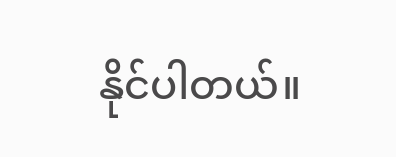နိုင်ပါတယ်။